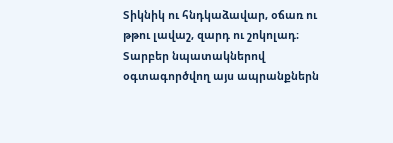Տիկնիկ ու հնդկաձավար, օճառ ու թթու լավաշ, զարդ ու շոկոլադ։
Տարբեր նպատակներով օգտագործվող այս ապրանքներն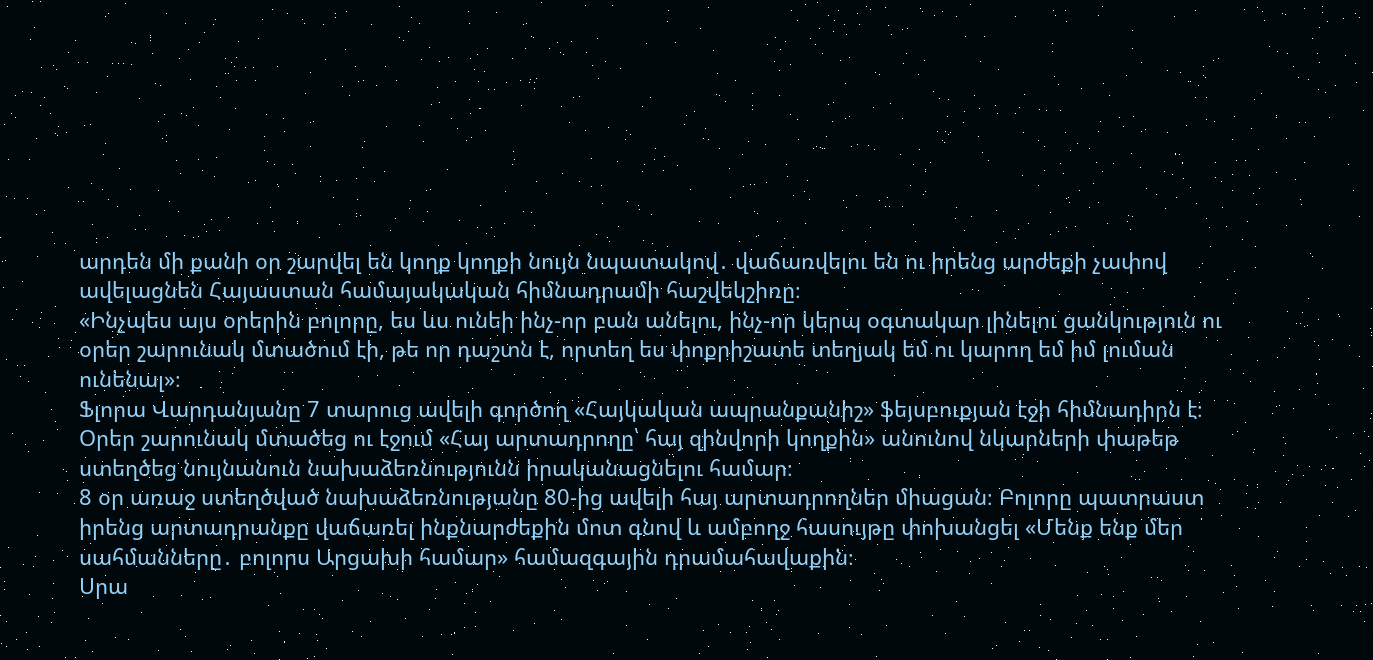արդեն մի քանի օր շարվել են կողք կողքի նույն նպատակով․ վաճառվելու են ու իրենց արժեքի չափով ավելացնեն Հայաստան համայակական հիմնադրամի հաշվեկշիռը։
«Ինչպես այս օրերին բոլորը, ես ևս ունեի ինչ-որ բան անելու, ինչ-որ կերպ օգտակար լինելու ցանկություն ու օրեր շարունակ մտածում էի, թե որ դաշտն է, որտեղ ես փոքրիշատե տեղյակ եմ ու կարող եմ իմ լուման ունենալ»։
Ֆլորա Վարդանյանը 7 տարուց ավելի գործող «Հայկական ապրանքանիշ» ֆեյսբուքյան էջի հիմնադիրն է։ Օրեր շարունակ մտածեց ու էջում «Հայ արտադրողը՝ հայ զինվորի կողքին» անունով նկարների փաթեթ ստեղծեց նույնանուն նախաձեռնությունն իրականացնելու համար։
8 օր առաջ ստեղծված նախաձեռնությանը 80-ից ավելի հայ արտադրողներ միացան։ Բոլորը պատրաստ իրենց արտադրանքը վաճառել ինքնարժեքին մոտ գնով և ամբողջ հասույթը փոխանցել «Մենք ենք մեր սահմանները․ բոլորս Արցախի համար» համազգային դրամահավաքին։
Սրա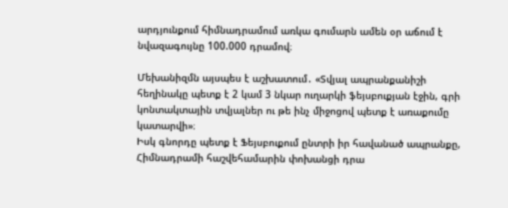արդյունքում հիմնադրամում առկա գումարն ամեն օր աճում է նվազագույնը 100.000 դրամով։

Մեխանիզմն այսպես է աշխատում․ «Տվյալ ապրանքանիշի հեղինակը պետք է 2 կամ 3 նկար ուղարկի ֆեյսբուքյան էջին, գրի կոնտակտային տվյալներ ու թե ինչ միջոցով պետք է առաքումը կատարվի»։
Իսկ գնորդը պետք է Ֆեյսբուքում ընտրի իր հավանած ապրանքը, Հիմնադրամի հաշվեհամարին փոխանցի դրա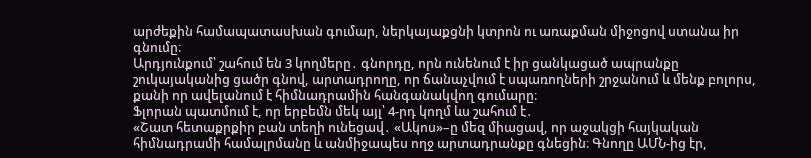արժեքին համապատասխան գումար, ներկայաքցնի կտրոն ու առաքման միջոցով ստանա իր գնումը։
Արդյունքում՝ շահում են 3 կողմերը․ գնորդը, որն ունենում է իր ցանկացած ապրանքը շուկայականից ցածր գնով, արտադրողը, որ ճանաչվում է սպառողների շրջանում և մենք բոլորս, քանի որ ավելանում է հիմնադրամին հանգանակվող գումարը։
Ֆլորան պատմում է, որ երբեմն մեկ այլ՝ 4-րդ կողմ ևս շահում է․
«Շատ հետաքրքիր բան տեղի ունեցավ․ «Ակոս»–ը մեզ միացավ, որ աջակցի հայկական հիմնադրամի համալրմանը և անմիջապես ողջ արտադրանքը գնեցին։ Գնողը ԱՄՆ-ից էր,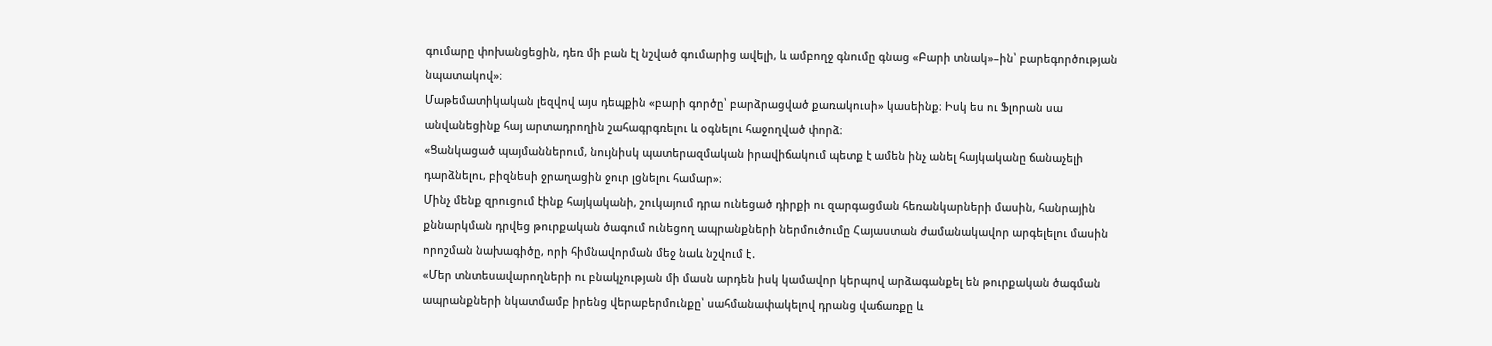գումարը փոխանցեցին, դեռ մի բան էլ նշված գումարից ավելի, և ամբողջ գնումը գնաց «Բարի տնակ»–ին՝ բարեգործության նպատակով»։
Մաթեմատիկական լեզվով այս դեպքին «բարի գործը՝ բարձրացված քառակուսի» կասեինք։ Իսկ ես ու Ֆլորան սա անվանեցինք հայ արտադրողին շահագրգռելու և օգնելու հաջողված փորձ։
«Ցանկացած պայմաններում, նույնիսկ պատերազմական իրավիճակում պետք է ամեն ինչ անել հայկականը ճանաչելի դարձնելու, բիզնեսի ջրաղացին ջուր լցնելու համար»։
Մինչ մենք զրուցում էինք հայկականի, շուկայում դրա ունեցած դիրքի ու զարգացման հեռանկարների մասին, հանրային քննարկման դրվեց թուրքական ծագում ունեցող ապրանքների ներմուծումը Հայաստան ժամանակավոր արգելելու մասին որոշման նախագիծը, որի հիմնավորման մեջ նաև նշվում է․
«Մեր տնտեսավարողների ու բնակչության մի մասն արդեն իսկ կամավոր կերպով արձագանքել են թուրքական ծագման ապրանքների նկատմամբ իրենց վերաբերմունքը՝ սահմանափակելով դրանց վաճառքը և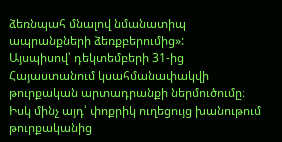ձեռնպահ մնալով նմանատիպ ապրանքների ձեռքբերումից»:
Այսպիսով՝ դեկտեմբերի 31-ից Հայաստանում կսահմանափակվի թուրքական արտադրանքի ներմուծումը։ Իսկ մինչ այդ՝ փոքրիկ ուղեցույց խանութում թուրքականից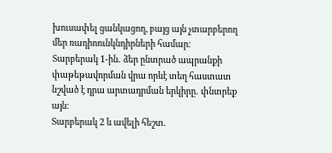խուսափել ցանկացող, բայց այն չտարբերող մեր ռադիոունկնդիրների համար։
Տարբերակ 1-ին․ ձեր ընտրած ապրանքի փաթեթավորման վրա որևէ տեղ հաստատ նշված է դրա արտադրման երկիրը․ փնտրեք այն։
Տարբերակ 2 և ավելի հեշտ․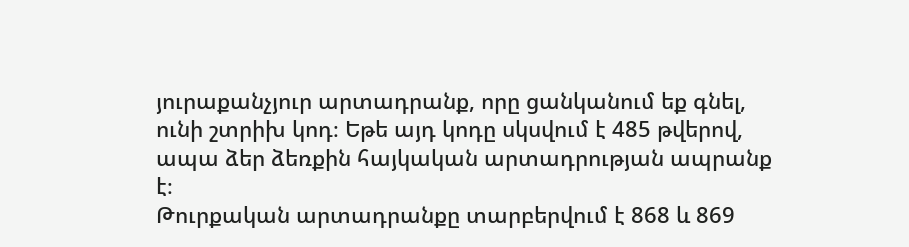յուրաքանչյուր արտադրանք, որը ցանկանում եք գնել, ունի շտրիխ կոդ։ Եթե այդ կոդը սկսվում է 485 թվերով, ապա ձեր ձեռքին հայկական արտադրության ապրանք է։
Թուրքական արտադրանքը տարբերվում է 868 և 869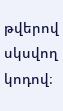թվերով սկսվող կոդով։